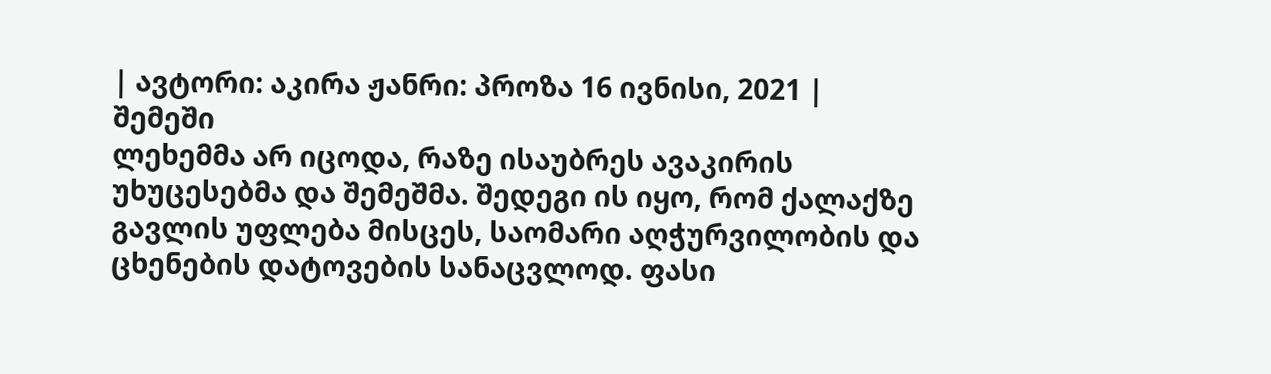| ავტორი: აკირა ჟანრი: პროზა 16 ივნისი, 2021 |
შემეში
ლეხემმა არ იცოდა, რაზე ისაუბრეს ავაკირის უხუცესებმა და შემეშმა. შედეგი ის იყო, რომ ქალაქზე გავლის უფლება მისცეს, საომარი აღჭურვილობის და ცხენების დატოვების სანაცვლოდ. ფასი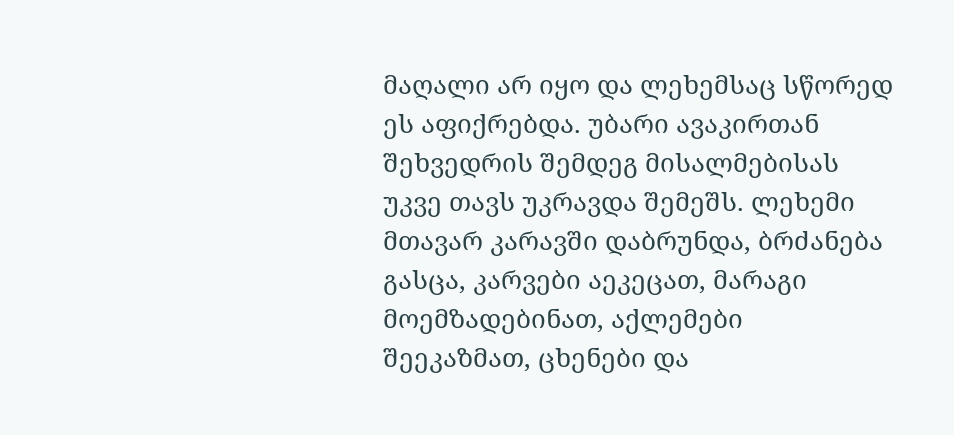მაღალი არ იყო და ლეხემსაც სწორედ ეს აფიქრებდა. უბარი ავაკირთან შეხვედრის შემდეგ მისალმებისას უკვე თავს უკრავდა შემეშს. ლეხემი მთავარ კარავში დაბრუნდა, ბრძანება გასცა, კარვები აეკეცათ, მარაგი მოემზადებინათ, აქლემები შეეკაზმათ, ცხენები და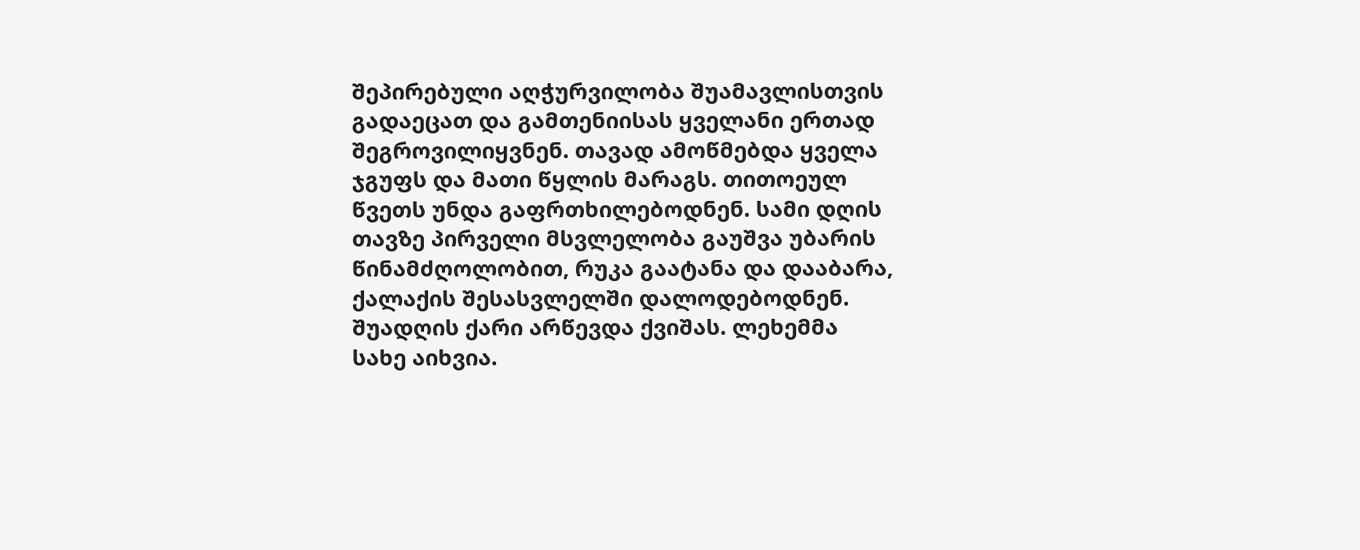შეპირებული აღჭურვილობა შუამავლისთვის გადაეცათ და გამთენიისას ყველანი ერთად შეგროვილიყვნენ. თავად ამოწმებდა ყველა ჯგუფს და მათი წყლის მარაგს. თითოეულ წვეთს უნდა გაფრთხილებოდნენ. სამი დღის თავზე პირველი მსვლელობა გაუშვა უბარის წინამძღოლობით, რუკა გაატანა და დააბარა, ქალაქის შესასვლელში დალოდებოდნენ. შუადღის ქარი არწევდა ქვიშას. ლეხემმა სახე აიხვია.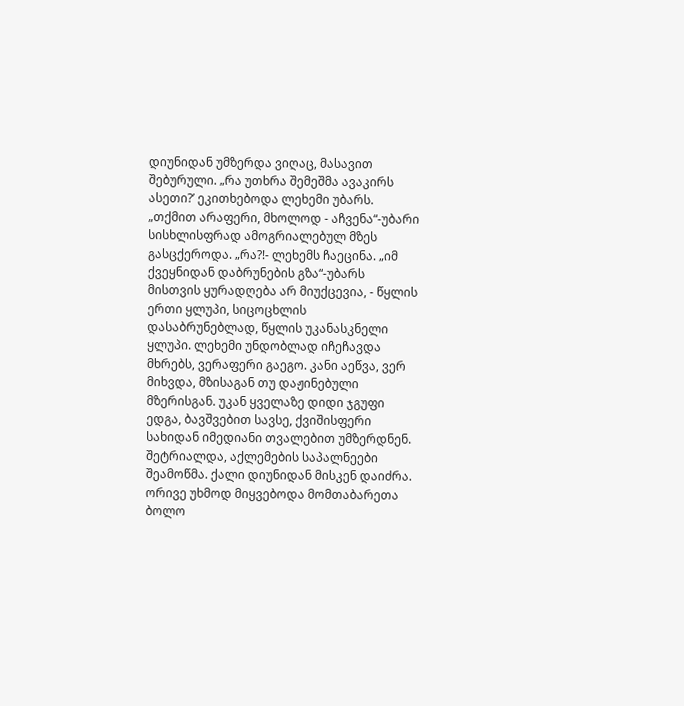დიუნიდან უმზერდა ვიღაც, მასავით შებურული. „რა უთხრა შემეშმა ავაკირს ასეთი?’ ეკითხებოდა ლეხემი უბარს. „თქმით არაფერი, მხოლოდ - აჩვენა“-უბარი სისხლისფრად ამოგრიალებულ მზეს გასცქეროდა. „რა?!- ლეხემს ჩაეცინა. „იმ ქვეყნიდან დაბრუნების გზა“-უბარს მისთვის ყურადღება არ მიუქცევია, - წყლის ერთი ყლუპი, სიცოცხლის დასაბრუნებლად, წყლის უკანასკნელი ყლუპი. ლეხემი უნდობლად იჩეჩავდა მხრებს, ვერაფერი გაეგო. კანი აეწვა, ვერ მიხვდა, მზისაგან თუ დაჟინებული მზერისგან. უკან ყველაზე დიდი ჯგუფი ედგა, ბავშვებით სავსე, ქვიშისფერი სახიდან იმედიანი თვალებით უმზერდნენ. შეტრიალდა, აქლემების საპალნეები შეამოწმა. ქალი დიუნიდან მისკენ დაიძრა. ორივე უხმოდ მიყვებოდა მომთაბარეთა ბოლო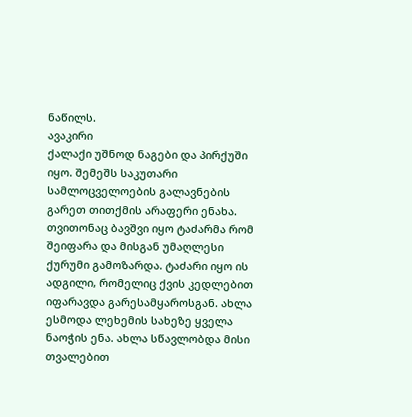ნაწილს.
ავაკირი
ქალაქი უშნოდ ნაგები და პირქუში იყო. შემეშს საკუთარი სამლოცველოების გალავნების გარეთ თითქმის არაფერი ენახა. თვითონაც ბავშვი იყო ტაძარმა რომ შეიფარა და მისგან უმაღლესი ქურუმი გამოზარდა. ტაძარი იყო ის ადგილი, რომელიც ქვის კედლებით იფარავდა გარესამყაროსგან. ახლა ესმოდა ლეხემის სახეზე ყველა ნაოჭის ენა. ახლა სწავლობდა მისი თვალებით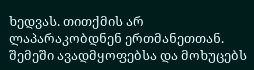ხედვას. თითქმის არ ლაპარაკობდნენ ერთმანეთთან. შემეში ავადმყოფებსა და მოხუცებს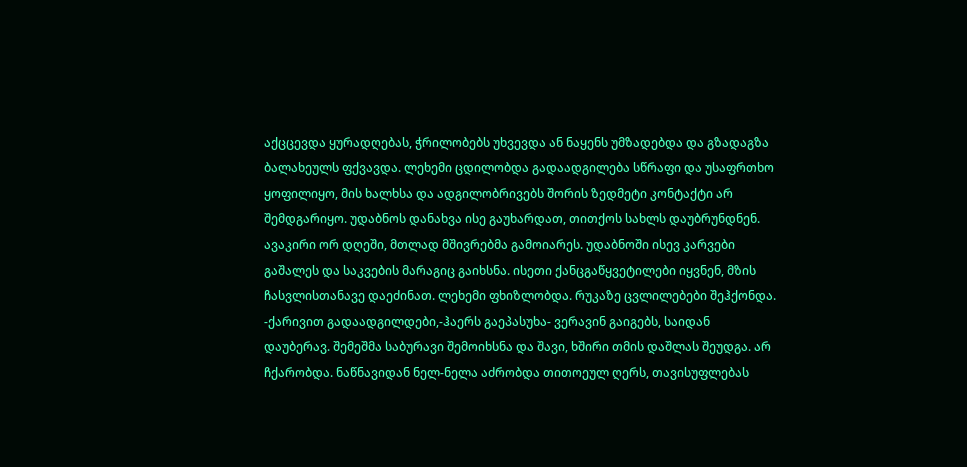აქცცევდა ყურადღებას, ჭრილობებს უხვევდა ან ნაყენს უმზადებდა და გზადაგზა ბალახეულს ფქვავდა. ლეხემი ცდილობდა გადაადგილება სწრაფი და უსაფრთხო ყოფილიყო, მის ხალხსა და ადგილობრივებს შორის ზედმეტი კონტაქტი არ შემდგარიყო. უდაბნოს დანახვა ისე გაუხარდათ, თითქოს სახლს დაუბრუნდნენ. ავაკირი ორ დღეში, მთლად მშივრებმა გამოიარეს. უდაბნოში ისევ კარვები გაშალეს და საკვების მარაგიც გაიხსნა. ისეთი ქანცგაწყვეტილები იყვნენ, მზის ჩასვლისთანავე დაეძინათ. ლეხემი ფხიზლობდა. რუკაზე ცვლილებები შეჰქონდა. -ქარივით გადაადგილდები,-ჰაერს გაეპასუხა- ვერავინ გაიგებს, საიდან დაუბერავ. შემეშმა საბურავი შემოიხსნა და შავი, ხშირი თმის დაშლას შეუდგა. არ ჩქარობდა. ნაწნავიდან ნელ-ნელა აძრობდა თითოეულ ღერს, თავისუფლებას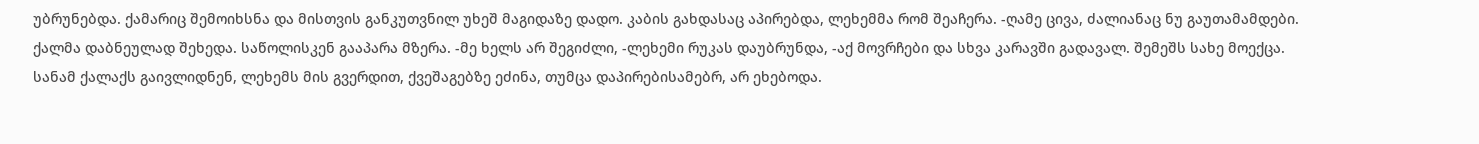უბრუნებდა. ქამარიც შემოიხსნა და მისთვის განკუთვნილ უხეშ მაგიდაზე დადო. კაბის გახდასაც აპირებდა, ლეხემმა რომ შეაჩერა. -ღამე ცივა, ძალიანაც ნუ გაუთამამდები. ქალმა დაბნეულად შეხედა. საწოლისკენ გააპარა მზერა. -მე ხელს არ შეგიძლი, -ლეხემი რუკას დაუბრუნდა, -აქ მოვრჩები და სხვა კარავში გადავალ. შემეშს სახე მოექცა. სანამ ქალაქს გაივლიდნენ, ლეხემს მის გვერდით, ქვეშაგებზე ეძინა, თუმცა დაპირებისამებრ, არ ეხებოდა.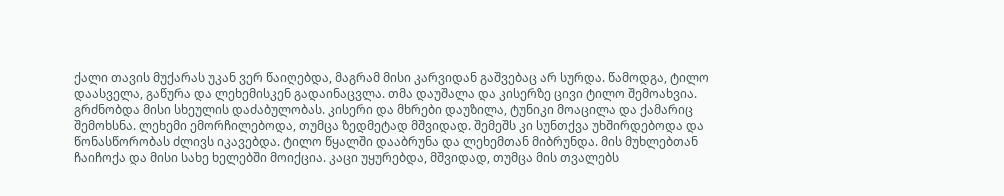ქალი თავის მუქარას უკან ვერ წაიღებდა, მაგრამ მისი კარვიდან გაშვებაც არ სურდა. წამოდგა, ტილო დაასველა, გაწურა და ლეხემისკენ გადაინაცვლა. თმა დაუშალა და კისერზე ცივი ტილო შემოახვია. გრძნობდა მისი სხეულის დაძაბულობას. კისერი და მხრები დაუზილა, ტუნიკი მოაცილა და ქამარიც შემოხსნა. ლეხემი ემორჩილებოდა, თუმცა ზედმეტად მშვიდად. შემეშს კი სუნთქვა უხშირდებოდა და წონასწორობას ძლივს იკავებდა. ტილო წყალში დააბრუნა და ლეხემთან მიბრუნდა. მის მუხლებთან ჩაიჩოქა და მისი სახე ხელებში მოიქცია. კაცი უყურებდა, მშვიდად, თუმცა მის თვალებს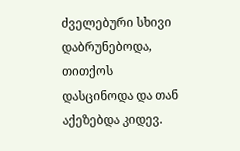ძველებური სხივი დაბრუნებოდა, თითქოს დასცინოდა და თან აქეზებდა კიდევ.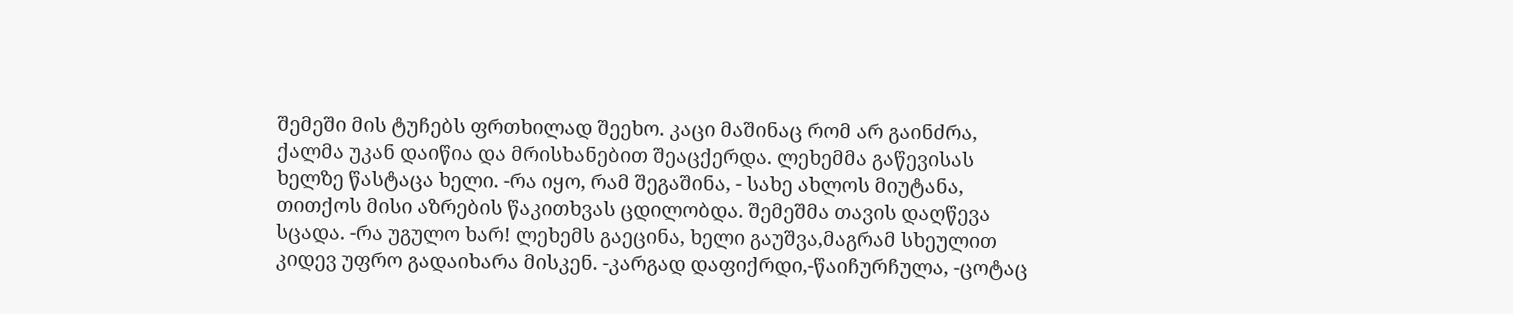შემეში მის ტუჩებს ფრთხილად შეეხო. კაცი მაშინაც რომ არ გაინძრა, ქალმა უკან დაიწია და მრისხანებით შეაცქერდა. ლეხემმა გაწევისას ხელზე წასტაცა ხელი. -რა იყო, რამ შეგაშინა, - სახე ახლოს მიუტანა, თითქოს მისი აზრების წაკითხვას ცდილობდა. შემეშმა თავის დაღწევა სცადა. -რა უგულო ხარ! ლეხემს გაეცინა, ხელი გაუშვა,მაგრამ სხეულით კიდევ უფრო გადაიხარა მისკენ. -კარგად დაფიქრდი,-წაიჩურჩულა, -ცოტაც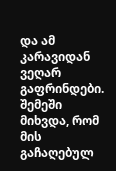და ამ კარავიდან ვეღარ გაფრინდები. შემეში მიხვდა, რომ მის გაჩაღებულ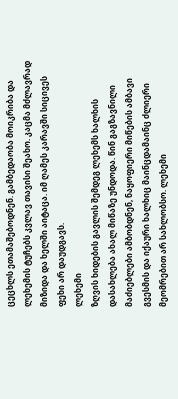ცეცხლს ეთამაშებოდნენ. გამბედაობა მოიკრიბა და ლეხემის ტუჩებს კვლავ თავისი შეახო. კაცმა მძლავრად მიზიდა და ხელში აიტაცა. იმ ღამეს კარავში სიცივეს ფეხი არ დაუდგავს.
ლეხემი
ზღვის ხიდების გავლის შემდეგ ლეხემს ხალხის დასახლება ახალ მიწაზე უნდოდა. წინ გაგზავნილი მაძიებლები ამბობდნენ, ნაყოფიერი მიწების ამბავი გვესმის და იქაური ხალხიც მაინცდამაინც ძლიერი მეომრებით არ სახლობსო. ლეხემი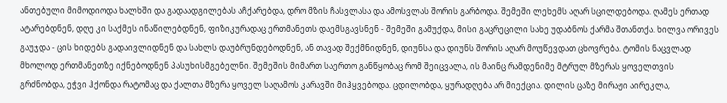ანთებული მიმოდიოდა ხალხში და გადაადგილებას აჩქარებდა, დრო მზის ჩასვლასა და ამოსვლას შორის გარბოდა. შემეში ლეხემს აღარ სცილდებოდა. ღამეს ერთად ატარებდნენ, დღე კი საქმეს ინაწილებდნენ, ფიზიკურადაც ერთმანეთს დაემსგავსნენ - შემეში გამუქდა, მისი გაცრეცილი სახე უდაბნოს ქარმა შთანთქა. ხილვა ორივეს გაუჯდა - ცის ხიდებს გადაივლიდნენ და სახლს დაუბრუნდებოდნენ, ან თავად შექმნიდნენ, დიუნსა და დიუნს შორის აღარ მოუწევდათ ცხოვრება. ტომის ნაცვლად მხოლოდ ერთმანეთზე იქნებოდნენ პასუხისმგებელნი. შემეშის მიმართ საერთო განწყობაც რომ შეიცვალა, ის მაინც რამდენიმე მტრულ მზერას ყოველთვის გრძნობდა, ეჭვი ჰქონდა რატომაც და ქალთა მზერა ყოველ საღამოს კარავში მიჰყვებოდა. ცდილობდა, ყურადღება არ მიექცია. დილის ცაზე მირაჟი აირეკლა,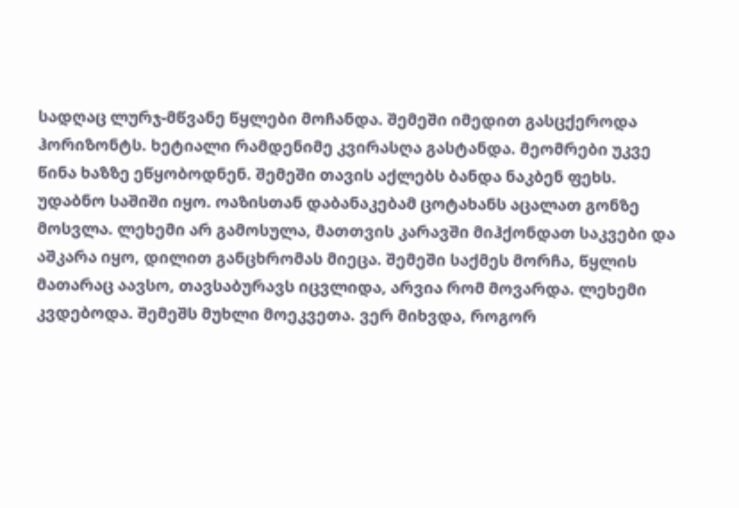სადღაც ლურჯ-მწვანე წყლები მოჩანდა. შემეში იმედით გასცქეროდა ჰორიზონტს. ხეტიალი რამდენიმე კვირასღა გასტანდა. მეომრები უკვე წინა ხაზზე ეწყობოდნენ. შემეში თავის აქლებს ბანდა ნაკბენ ფეხს. უდაბნო საშიში იყო. ოაზისთან დაბანაკებამ ცოტახანს აცალათ გონზე მოსვლა. ლეხემი არ გამოსულა, მათთვის კარავში მიჰქონდათ საკვები და აშკარა იყო, დილით განცხრომას მიეცა. შემეში საქმეს მორჩა, წყლის მათარაც აავსო, თავსაბურავს იცვლიდა, არვია რომ მოვარდა. ლეხემი კვდებოდა. შემეშს მუხლი მოეკვეთა. ვერ მიხვდა, როგორ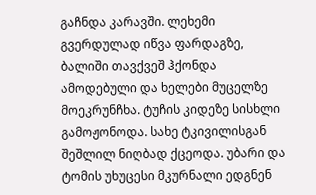გაჩნდა კარავში. ლეხემი გვერდულად იწვა ფარდაგზე, ბალიში თავქვეშ ჰქონდა ამოდებული და ხელები მუცელზე მოეკრუნჩხა. ტუჩის კიდეზე სისხლი გამოჟონოდა. სახე ტკივილისგან შეშლილ ნიღბად ქცეოდა. უბარი და ტომის უხუცესი მკურნალი ედგნენ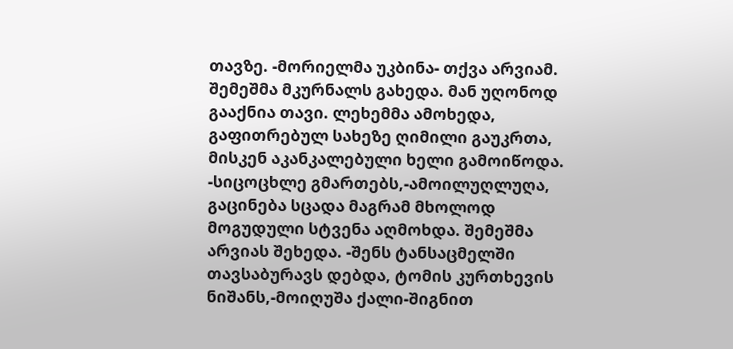თავზე. -მორიელმა უკბინა- თქვა არვიამ. შემეშმა მკურნალს გახედა. მან უღონოდ გააქნია თავი. ლეხემმა ამოხედა, გაფითრებულ სახეზე ღიმილი გაუკრთა, მისკენ აკანკალებული ხელი გამოიწოდა. -სიცოცხლე გმართებს,-ამოილუღლუღა, გაცინება სცადა მაგრამ მხოლოდ მოგუდული სტვენა აღმოხდა. შემეშმა არვიას შეხედა. -შენს ტანსაცმელში თავსაბურავს დებდა, ტომის კურთხევის ნიშანს,-მოიღუშა ქალი-შიგნით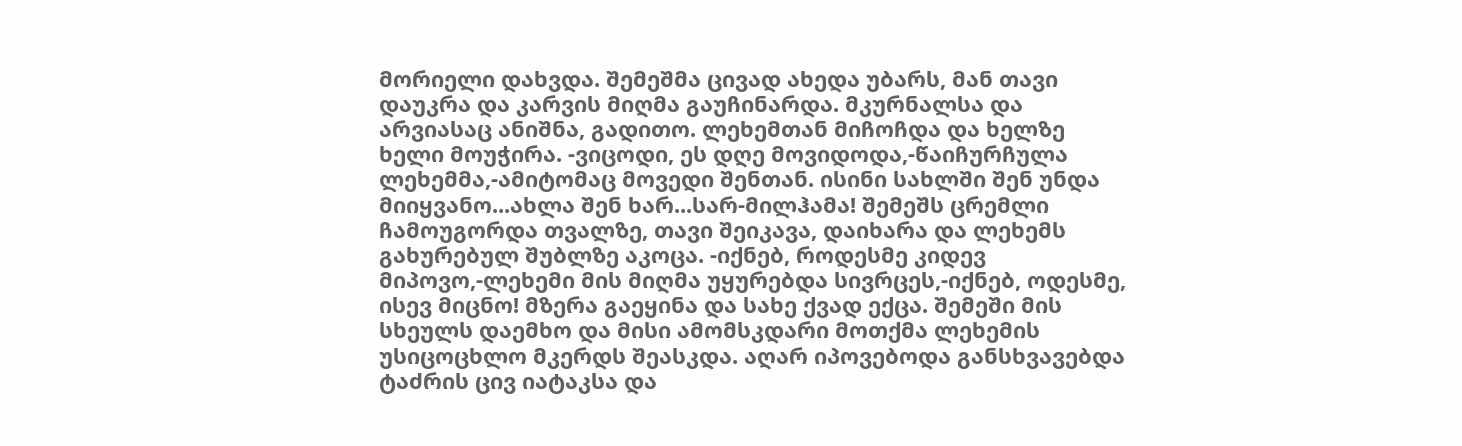მორიელი დახვდა. შემეშმა ცივად ახედა უბარს, მან თავი დაუკრა და კარვის მიღმა გაუჩინარდა. მკურნალსა და არვიასაც ანიშნა, გადითო. ლეხემთან მიჩოჩდა და ხელზე ხელი მოუჭირა. -ვიცოდი, ეს დღე მოვიდოდა,-წაიჩურჩულა ლეხემმა,-ამიტომაც მოვედი შენთან. ისინი სახლში შენ უნდა მიიყვანო...ახლა შენ ხარ...სარ-მილჰამა! შემეშს ცრემლი ჩამოუგორდა თვალზე, თავი შეიკავა, დაიხარა და ლეხემს გახურებულ შუბლზე აკოცა. -იქნებ, როდესმე კიდევ მიპოვო,-ლეხემი მის მიღმა უყურებდა სივრცეს,-იქნებ, ოდესმე, ისევ მიცნო! მზერა გაეყინა და სახე ქვად ექცა. შემეში მის სხეულს დაემხო და მისი ამომსკდარი მოთქმა ლეხემის უსიცოცხლო მკერდს შეასკდა. აღარ იპოვებოდა განსხვავებდა ტაძრის ცივ იატაკსა და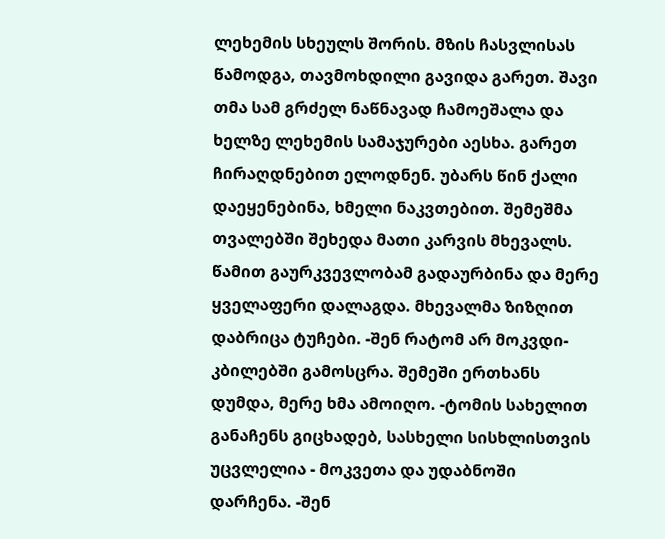ლეხემის სხეულს შორის. მზის ჩასვლისას წამოდგა, თავმოხდილი გავიდა გარეთ. შავი თმა სამ გრძელ ნაწნავად ჩამოეშალა და ხელზე ლეხემის სამაჯურები აესხა. გარეთ ჩირაღდნებით ელოდნენ. უბარს წინ ქალი დაეყენებინა, ხმელი ნაკვთებით. შემეშმა თვალებში შეხედა მათი კარვის მხევალს. წამით გაურკვევლობამ გადაურბინა და მერე ყველაფერი დალაგდა. მხევალმა ზიზღით დაბრიცა ტუჩები. -შენ რატომ არ მოკვდი-კბილებში გამოსცრა. შემეში ერთხანს დუმდა, მერე ხმა ამოიღო. -ტომის სახელით განაჩენს გიცხადებ, სასხელი სისხლისთვის უცვლელია - მოკვეთა და უდაბნოში დარჩენა. -შენ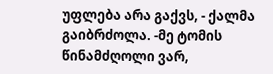უფლება არა გაქვს, - ქალმა გაიბრძოლა. -მე ტომის წინამძღოლი ვარ,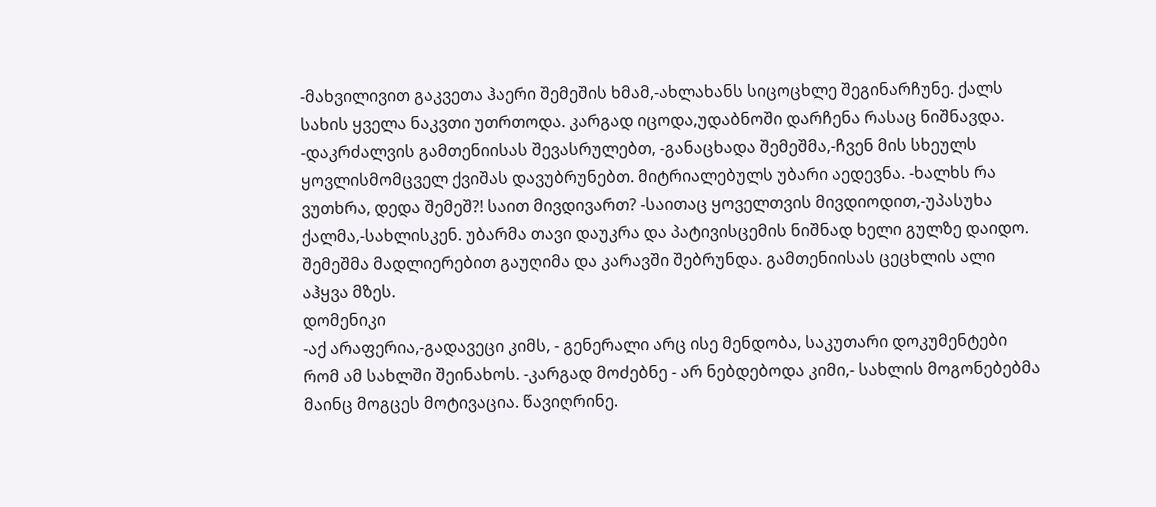-მახვილივით გაკვეთა ჰაერი შემეშის ხმამ,-ახლახანს სიცოცხლე შეგინარჩუნე. ქალს სახის ყველა ნაკვთი უთრთოდა. კარგად იცოდა,უდაბნოში დარჩენა რასაც ნიშნავდა. -დაკრძალვის გამთენიისას შევასრულებთ, -განაცხადა შემეშმა,-ჩვენ მის სხეულს ყოვლისმომცველ ქვიშას დავუბრუნებთ. მიტრიალებულს უბარი აედევნა. -ხალხს რა ვუთხრა, დედა შემეშ?! საით მივდივართ? -საითაც ყოველთვის მივდიოდით,-უპასუხა ქალმა,-სახლისკენ. უბარმა თავი დაუკრა და პატივისცემის ნიშნად ხელი გულზე დაიდო. შემეშმა მადლიერებით გაუღიმა და კარავში შებრუნდა. გამთენიისას ცეცხლის ალი აჰყვა მზეს.
დომენიკი
-აქ არაფერია,-გადავეცი კიმს, - გენერალი არც ისე მენდობა, საკუთარი დოკუმენტები რომ ამ სახლში შეინახოს. -კარგად მოძებნე - არ ნებდებოდა კიმი,- სახლის მოგონებებმა მაინც მოგცეს მოტივაცია. წავიღრინე.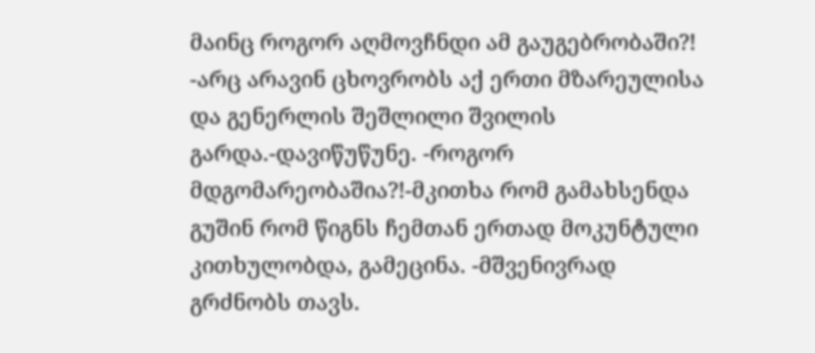მაინც როგორ აღმოვჩნდი ამ გაუგებრობაში?! -არც არავინ ცხოვრობს აქ ერთი მზარეულისა და გენერლის შეშლილი შვილის გარდა.-დავიწუწუნე. -როგორ მდგომარეობაშია?!-მკითხა რომ გამახსენდა გუშინ რომ წიგნს ჩემთან ერთად მოკუნტული კითხულობდა, გამეცინა. -მშვენივრად გრძნობს თავს.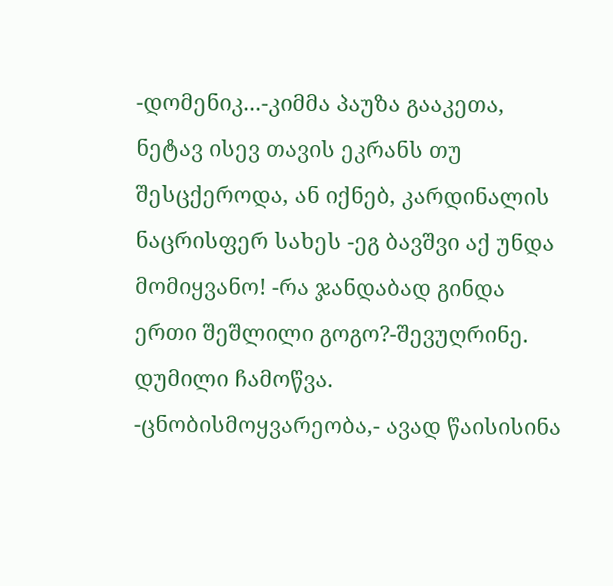-დომენიკ...-კიმმა პაუზა გააკეთა, ნეტავ ისევ თავის ეკრანს თუ შესცქეროდა, ან იქნებ, კარდინალის ნაცრისფერ სახეს -ეგ ბავშვი აქ უნდა მომიყვანო! -რა ჯანდაბად გინდა ერთი შეშლილი გოგო?-შევუღრინე. დუმილი ჩამოწვა. -ცნობისმოყვარეობა,- ავად წაისისინა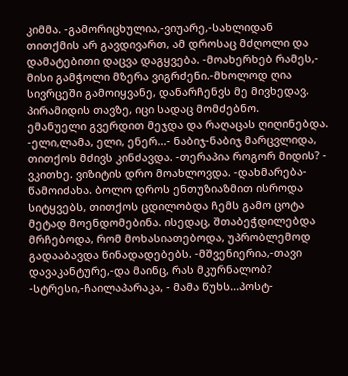კიმმა. -გამორიცხულია,-ვიუარე,-სახლიდან თითქმის არ გავდივართ, ამ დროსაც მძღოლი და დამატებითი დაცვა დაგყვება. -მოახერხებ რამეს,- მისი გამჭოლი მზერა ვიგრძენი.-მხოლოდ ღია სივრცეში გამოიყვანე, დანარჩენვს მე მივხედავ. პირამიდის თავზე, იცი სადაც მომძებნო.
ემანუელი გვერდით მეჯდა და რაღაცას ღიღინებდა. -ელი,ლამა, ელი, ენერ...- ნაბიჯ-ნაბიჯ მარცვლიდა, თითქოს მძივს კინძავდა. -თერაპია როგორ მიდის? - ვკითხე. ვიზიტის დრო მოახლოვდა. -დახმარება-წამოიძახა. ბოლო დროს ენთუზიაზმით ისროდა სიტყვებს, თითქოს ცდილობდა ჩემს გამო ცოტა მეტად მოენდომებინა. ისედაც, შთაბეჭდილებდა მრჩებოდა, რომ მოხასიათებოდა, უპრობლემოდ გადააბავდა წინადადებებს. -მშვენიერია,-თავი დავაკანტურე,-და მაინც, რას მკურნალობ? -სტრესი,-ჩაილაპარაკა, - მამა წუხს...პოსტ-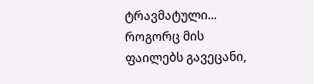ტრავმატული... როგორც მის ფაილებს გავეცანი,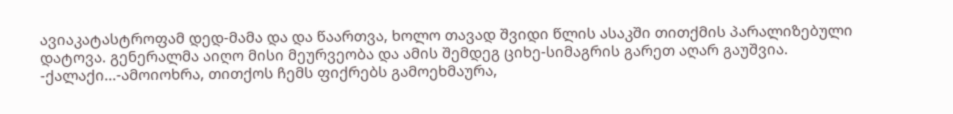ავიაკატასტროფამ დედ-მამა და და წაართვა, ხოლო თავად შვიდი წლის ასაკში თითქმის პარალიზებული დატოვა. გენერალმა აიღო მისი მეურვეობა და ამის შემდეგ ციხე-სიმაგრის გარეთ აღარ გაუშვია. -ქალაქი...-ამოიოხრა, თითქოს ჩემს ფიქრებს გამოეხმაურა,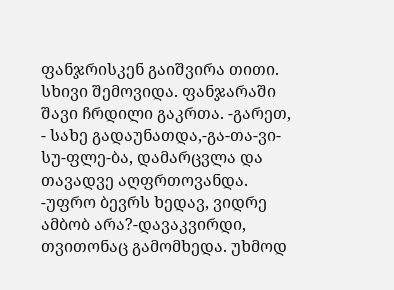ფანჯრისკენ გაიშვირა თითი. სხივი შემოვიდა. ფანჯარაში შავი ჩრდილი გაკრთა. -გარეთ, - სახე გადაუნათდა,-გა-თა-ვი-სუ-ფლე-ბა, დამარცვლა და თავადვე აღფრთოვანდა. -უფრო ბევრს ხედავ, ვიდრე ამბობ არა?-დავაკვირდი, თვითონაც გამომხედა. უხმოდ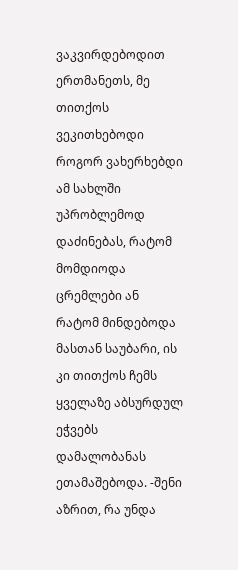ვაკვირდებოდით ერთმანეთს, მე თითქოს ვეკითხებოდი როგორ ვახერხებდი ამ სახლში უპრობლემოდ დაძინებას, რატომ მომდიოდა ცრემლები ან რატომ მინდებოდა მასთან საუბარი, ის კი თითქოს ჩემს ყველაზე აბსურდულ ეჭვებს დამალობანას ეთამაშებოდა. -შენი აზრით, რა უნდა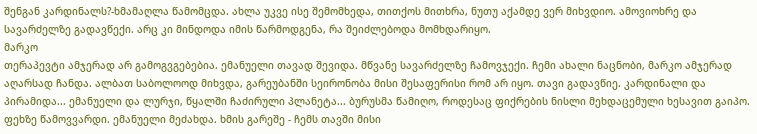შენგან კარდინალს?-ხმამაღლა წამომცდა. ახლა უკვე ისე შემომხედა, თითქოს მითხრა, ნუთუ აქამდე ვერ მიხვდიო. ამოვიოხრე და სავარძელზე გადავწექი. არც კი მინდოდა იმის წარმოდგენა, რა შეიძლებოდა მომხდარიყო.
მარკო
თერაპევტი ამჯერად არ გამოგვგებებია. ემანუელი თავად შევიდა. მწვანე სავარძელზე ჩამოვჯექი. ჩემი ახალი ნაცნობი, მარკო ამჯერად აღარსად ჩანდა. ალბათ საბოლოოდ მიხვდა, გარეუბანში სეირონობა მისი შესაფერისი რომ არ იყო. თავი გადავწიე. კარდინალი და პირამიდა... ემანუელი და ლურჯი, წყალში ჩაძირული პლანეტა... ბურუსმა წამიღო, როდესაც ფიქრების ნისლი მეხდაცემული ხესავით გაიპო. ფეხზე წამოვვარდი. ემანუელი მეძახდა. ხმის გარეშე - ჩემს თავში მისი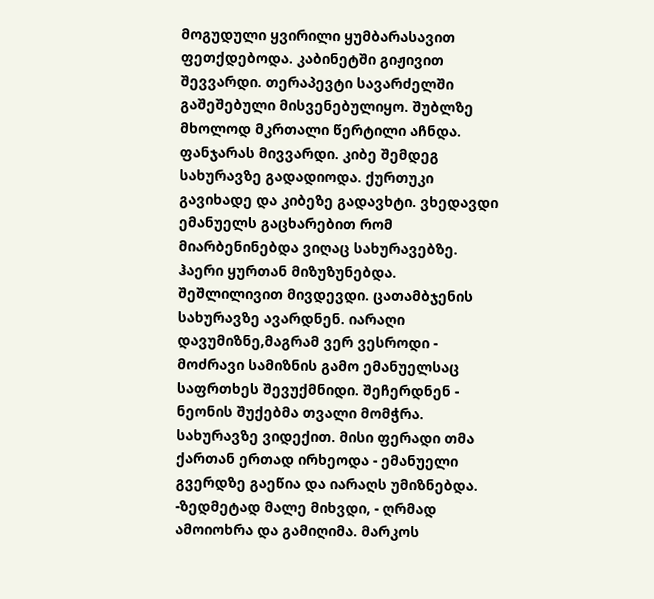მოგუდული ყვირილი ყუმბარასავით ფეთქდებოდა. კაბინეტში გიჟივით შევვარდი. თერაპევტი სავარძელში გაშეშებული მისვენებულიყო. შუბლზე მხოლოდ მკრთალი წერტილი აჩნდა. ფანჯარას მივვარდი. კიბე შემდეგ სახურავზე გადადიოდა. ქურთუკი გავიხადე და კიბეზე გადავხტი. ვხედავდი ემანუელს გაცხარებით რომ მიარბენინებდა ვიღაც სახურავებზე. ჰაერი ყურთან მიზუზუნებდა. შეშლილივით მივდევდი. ცათამბჯენის სახურავზე ავარდნენ. იარაღი დავუმიზნე,მაგრამ ვერ ვესროდი - მოძრავი სამიზნის გამო ემანუელსაც საფრთხეს შევუქმნიდი. შეჩერდნენ - ნეონის შუქებმა თვალი მომჭრა. სახურავზე ვიდექით. მისი ფერადი თმა ქართან ერთად ირხეოდა - ემანუელი გვერდზე გაეწია და იარაღს უმიზნებდა. -ზედმეტად მალე მიხვდი, - ღრმად ამოიოხრა და გამიღიმა. მარკოს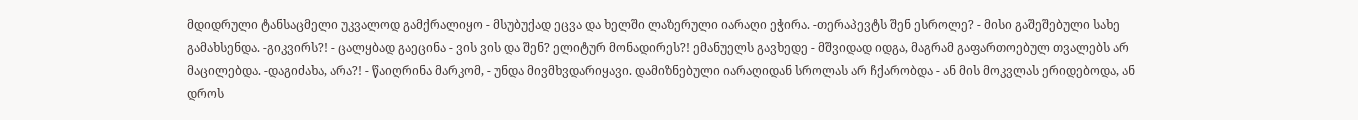მდიდრული ტანსაცმელი უკვალოდ გამქრალიყო - მსუბუქად ეცვა და ხელში ლაზერული იარაღი ეჭირა. -თერაპევტს შენ ესროლე? - მისი გაშეშებული სახე გამახსენდა. -გიკვირს?! - ცალყბად გაეცინა - ვის ვის და შენ? ელიტურ მონადირეს?! ემანუელს გავხედე - მშვიდად იდგა, მაგრამ გაფართოებულ თვალებს არ მაცილებდა. -დაგიძახა, არა?! - წაიღრინა მარკომ, - უნდა მივმხვდარიყავი. დამიზნებული იარაღიდან სროლას არ ჩქარობდა - ან მის მოკვლას ერიდებოდა, ან დროს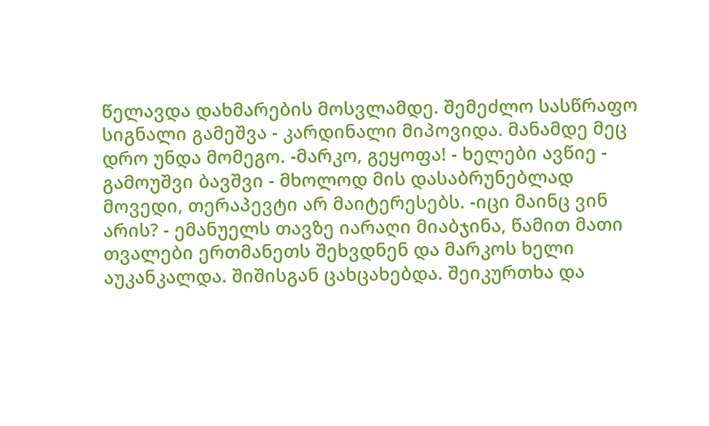წელავდა დახმარების მოსვლამდე. შემეძლო სასწრაფო სიგნალი გამეშვა - კარდინალი მიპოვიდა. მანამდე მეც დრო უნდა მომეგო. -მარკო, გეყოფა! - ხელები ავწიე - გამოუშვი ბავშვი - მხოლოდ მის დასაბრუნებლად მოვედი, თერაპევტი არ მაიტერესებს. -იცი მაინც ვინ არის? - ემანუელს თავზე იარაღი მიაბჯინა, წამით მათი თვალები ერთმანეთს შეხვდნენ და მარკოს ხელი აუკანკალდა. შიშისგან ცახცახებდა. შეიკურთხა და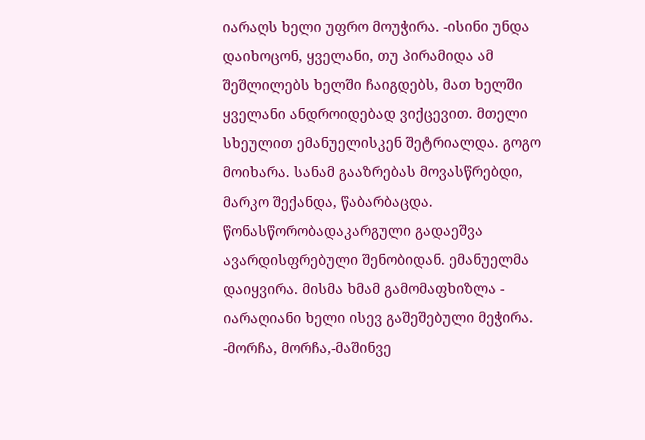იარაღს ხელი უფრო მოუჭირა. -ისინი უნდა დაიხოცონ, ყველანი, თუ პირამიდა ამ შეშლილებს ხელში ჩაიგდებს, მათ ხელში ყველანი ანდროიდებად ვიქცევით. მთელი სხეულით ემანუელისკენ შეტრიალდა. გოგო მოიხარა. სანამ გააზრებას მოვასწრებდი, მარკო შექანდა, წაბარბაცდა. წონასწორობადაკარგული გადაეშვა ავარდისფრებული შენობიდან. ემანუელმა დაიყვირა. მისმა ხმამ გამომაფხიზლა - იარაღიანი ხელი ისევ გაშეშებული მეჭირა. -მორჩა, მორჩა,-მაშინვე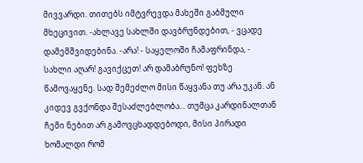მივვარდი. თითებს იმტვრევდა მახეში გაბმული მხეცივით. -ახლავე სახლში დავბრუნდებით, - ვცადე დამემშვიდებინა. -არა! - საყელოში ჩამაფრინდა, - სახლი აღარ! გავიქცეთ! არ დამაბრუნო! ფეხზე წამოვაყენე. სად შემეძლო მისი წაყვანა თუ არა უკან. ან კიდევ გვქონდა შესაძლებლობა... თუმცა კარდინალთან ჩემი ნებით არ გამოვცხადდებოდი, მისი პირადი ხომალდი რომ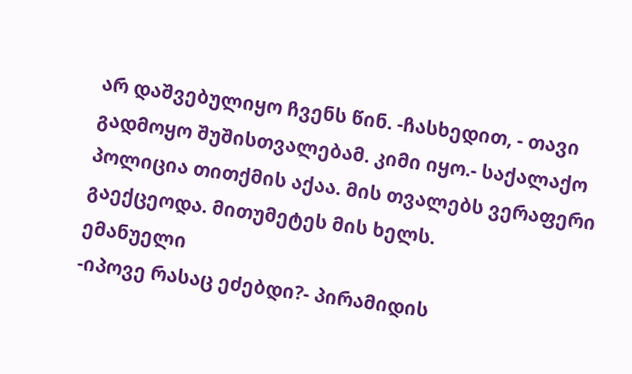არ დაშვებულიყო ჩვენს წინ. -ჩასხედით, - თავი გადმოყო შუშისთვალებამ. კიმი იყო.- საქალაქო პოლიცია თითქმის აქაა. მის თვალებს ვერაფერი გაექცეოდა. მითუმეტეს მის ხელს.
ემანუელი
-იპოვე რასაც ეძებდი?- პირამიდის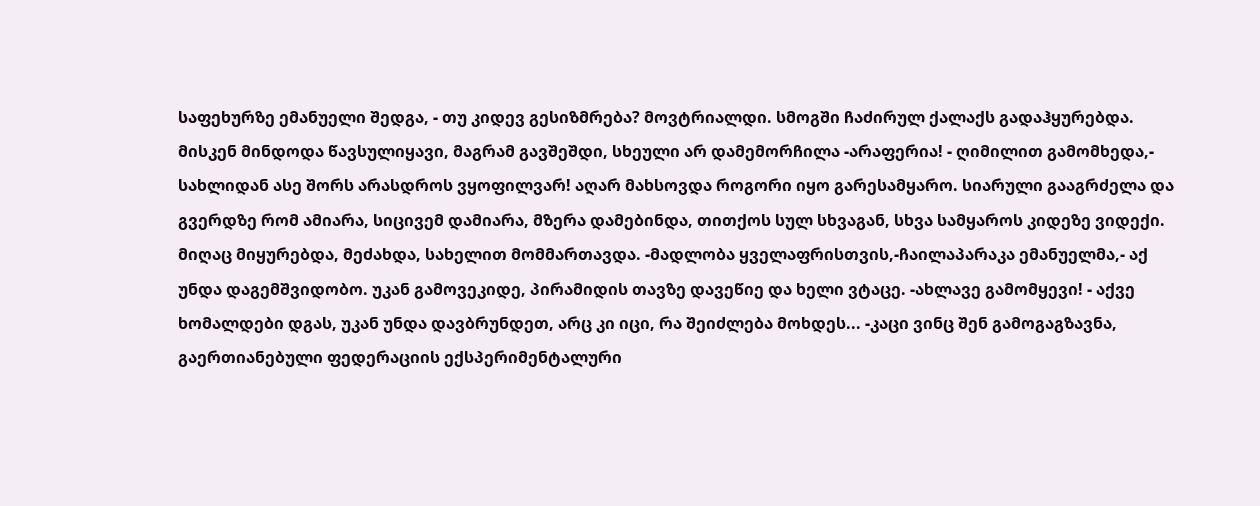საფეხურზე ემანუელი შედგა, - თუ კიდევ გესიზმრება? მოვტრიალდი. სმოგში ჩაძირულ ქალაქს გადაჰყურებდა. მისკენ მინდოდა წავსულიყავი, მაგრამ გავშეშდი, სხეული არ დამემორჩილა -არაფერია! - ღიმილით გამომხედა,- სახლიდან ასე შორს არასდროს ვყოფილვარ! აღარ მახსოვდა როგორი იყო გარესამყარო. სიარული გააგრძელა და გვერდზე რომ ამიარა, სიცივემ დამიარა, მზერა დამებინდა, თითქოს სულ სხვაგან, სხვა სამყაროს კიდეზე ვიდექი. მიღაც მიყურებდა, მეძახდა, სახელით მომმართავდა. -მადლობა ყველაფრისთვის,-ჩაილაპარაკა ემანუელმა,- აქ უნდა დაგემშვიდობო. უკან გამოვეკიდე, პირამიდის თავზე დავეწიე და ხელი ვტაცე. -ახლავე გამომყევი! - აქვე ხომალდები დგას, უკან უნდა დავბრუნდეთ, არც კი იცი, რა შეიძლება მოხდეს... -კაცი ვინც შენ გამოგაგზავნა, გაერთიანებული ფედერაციის ექსპერიმენტალური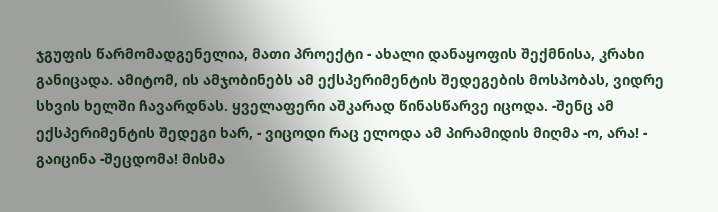ჯგუფის წარმომადგენელია, მათი პროექტი - ახალი დანაყოფის შექმნისა, კრახი განიცადა. ამიტომ, ის ამჯობინებს ამ ექსპერიმენტის შედეგების მოსპობას, ვიდრე სხვის ხელში ჩავარდნას. ყველაფერი აშკარად წინასწარვე იცოდა. -შენც ამ ექსპერიმენტის შედეგი ხარ, - ვიცოდი რაც ელოდა ამ პირამიდის მიღმა -ო, არა! - გაიცინა -შეცდომა! მისმა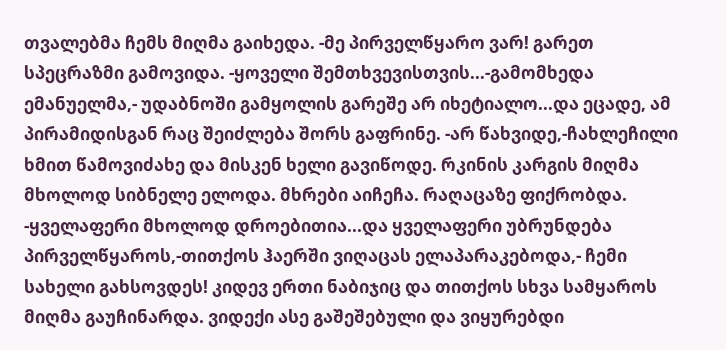თვალებმა ჩემს მიღმა გაიხედა. -მე პირველწყარო ვარ! გარეთ სპეცრაზმი გამოვიდა. -ყოველი შემთხვევისთვის...-გამომხედა ემანუელმა,- უდაბნოში გამყოლის გარეშე არ იხეტიალო...და ეცადე, ამ პირამიდისგან რაც შეიძლება შორს გაფრინე. -არ წახვიდე,-ჩახლეჩილი ხმით წამოვიძახე და მისკენ ხელი გავიწოდე. რკინის კარგის მიღმა მხოლოდ სიბნელე ელოდა. მხრები აიჩეჩა. რაღაცაზე ფიქრობდა. -ყველაფერი მხოლოდ დროებითია...და ყველაფერი უბრუნდება პირველწყაროს,-თითქოს ჰაერში ვიღაცას ელაპარაკებოდა,- ჩემი სახელი გახსოვდეს! კიდევ ერთი ნაბიჯიც და თითქოს სხვა სამყაროს მიღმა გაუჩინარდა. ვიდექი ასე გაშეშებული და ვიყურებდი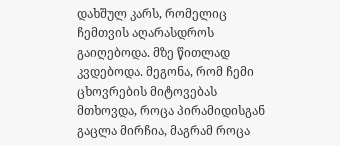დახშულ კარს, რომელიც ჩემთვის აღარასდროს გაიღებოდა. მზე წითლად კვდებოდა. მეგონა, რომ ჩემი ცხოვრების მიტოვებას მთხოვდა, როცა პირამიდისგან გაცლა მირჩია, მაგრამ როცა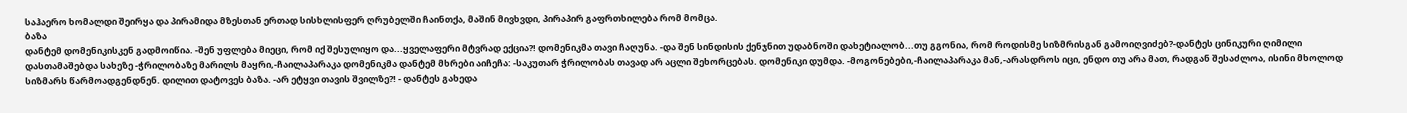საჰაერო ხომალდი შეირყა და პირამიდა მზესთან ერთად სისხლისფერ ღრუბელში ჩაინთქა, მაშინ მივხვდი, პირაპირ გაფრთხილება რომ მომცა.
ბაზა
დანტემ დომენიკისკენ გადმოიწია. -შენ უფლება მიეცი, რომ იქ შესულიყო და...ყველაფერი მტვრად ექცია?! დომენიკმა თავი ჩაღუნა. -და შენ სინდისის ქენჯნით უდაბნოში დახეტიალობ...თუ გგონია, რომ როდისმე სიზმრისგან გამოიღვიძებ?-დანტეს ცინიკური ღიმილი დასთამაშებდა სახეზე -ჭრილობაზე მარილს მაყრი,-ჩაილაპარაკა დომენიკმა დანტემ მხრები აიჩეჩა: -საკუთარ ჭრილობას თავად არ აცლი შეხორცებას. დომენიკი დუმდა. -მოგონებები,-ჩაილაპარაკა მან,-არასდროს იცი, ენდო თუ არა მათ, რადგან შესაძლოა, ისინი მხოლოდ სიზმარს წარმოადგენდნენ. დილით დატოვეს ბაზა. -არ ეტყვი თავის შვილზე?! - დანტეს გახედა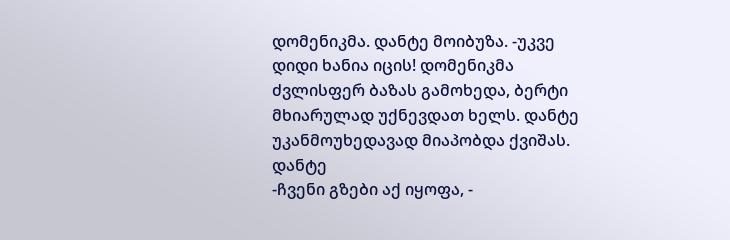დომენიკმა. დანტე მოიბუზა. -უკვე დიდი ხანია იცის! დომენიკმა ძვლისფერ ბაზას გამოხედა, ბერტი მხიარულად უქნევდათ ხელს. დანტე უკანმოუხედავად მიაპობდა ქვიშას.
დანტე
-ჩვენი გზები აქ იყოფა, -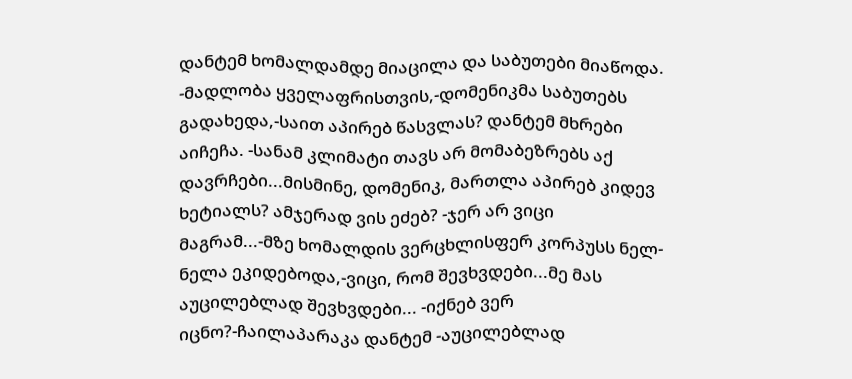დანტემ ხომალდამდე მიაცილა და საბუთები მიაწოდა. -მადლობა ყველაფრისთვის,-დომენიკმა საბუთებს გადახედა,-საით აპირებ წასვლას? დანტემ მხრები აიჩეჩა. -სანამ კლიმატი თავს არ მომაბეზრებს აქ დავრჩები...მისმინე, დომენიკ, მართლა აპირებ კიდევ ხეტიალს? ამჯერად ვის ეძებ? -ჯერ არ ვიცი მაგრამ...-მზე ხომალდის ვერცხლისფერ კორპუსს ნელ-ნელა ეკიდებოდა,-ვიცი, რომ შევხვდები...მე მას აუცილებლად შევხვდები... -იქნებ ვერ იცნო?-ჩაილაპარაკა დანტემ -აუცილებლად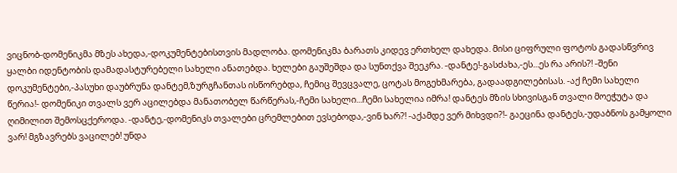ვიცნობ-დომენიკმა მზეს ახედა,-დოკუმენტებისთვის მადლობა. დომენიკმა ბარათს კიდევ ერთხელ დახედა. მისი ციფრული ფოტოს გადასწვრივ ყალბი იდენტობის დამადასტურებელი სახელი ანათებდა. ხელები გაუშეშდა და სუნთქვა შეეკრა. -დანტე!-გასძახა,-ეს...ეს რა არის?! -შენი დოკუმენტები,-პასუხი დაუბრუნა დანტემ,ზურგჩანთას ისწორებდა, ჩემიც შევცვალე, ცოტას მოგეხმარება, გადაადგილებისას. -აქ ჩემი სახელი წერია!- დომენიკი თვალს ვერ აცილებდა მანათობელ წარწერას,-ჩემი სახელი...ჩემი სახელია იმრა! დანტეს მზის სხივისგან თვალი მოეჭუტა და ღიმილით შემოსცქეროდა. -დანტე,-დომენიკს თვალები ცრემლებით ევსებოდა,-ვინ ხარ?! -აქამდე ვერ მიხვდი?!- გაეცინა დანტეს,-უდაბნოს გამყოლი ვარ! მგზავრებს ვაცილებ! უნდა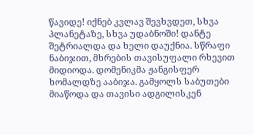წავიდე! იქნებ კვლავ შევხვდეთ, სხვა პლანეტაზე, სხვა უდაბნოში! დანტე შეტრიალდა და ხელი დაუქნია. სწრაფი ნაბიჯით, მხრების თავისუფალი რხევით მიდიოდა. დომენიკმა ჟანგისფერ ხომალდზე ააბიჯა. გამყოლს საბუთები მიაწოდა და თავისი ადგილისკენ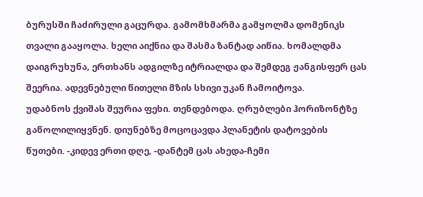ბურუსში ჩაძირული გაცურდა. გამომხმარმა გამყოლმა დომენიკს თვალი გააყოლა. ხელი აიქნია და შასმა ზანტად აიწია. ხომალდმა დაიგრუხუნა, ერთხანს ადგილზე იტრიალდა და შემდეგ ჟანგისფერ ცას შეერია. ადევნებული წითელი მზის სხივი უკან ჩამოიტოვა.
უდაბნოს ქვიშას შეურია ფეხი. თენდებოდა. ღრუბლები ჰორიზონტზე გაწოლილიყვნენ. დიუნებზე მოცოცავდა პლანეტის დატოვების წუთები. -კიდევ ერთი დღე, -დანტემ ცას ახედა-ჩემი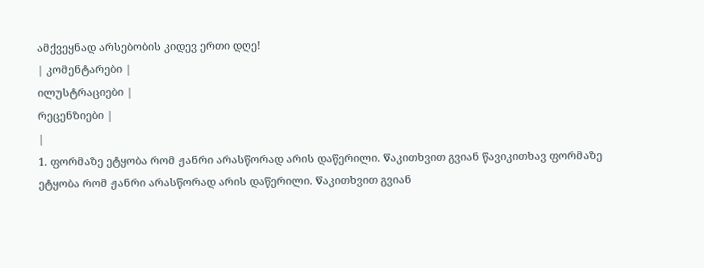ამქვეყნად არსებობის კიდევ ერთი დღე!
| კომენტარები |
ილუსტრაციები |
რეცენზიები |
|
1. ფორმაზე ეტყობა რომ ჟანრი არასწორად არის დაწერილი. Წაკითხვით გვიან წავიკითხავ ფორმაზე ეტყობა რომ ჟანრი არასწორად არის დაწერილი. Წაკითხვით გვიან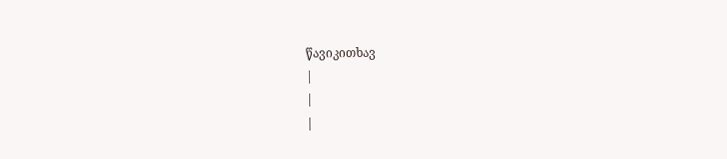წავიკითხავ
|
|
|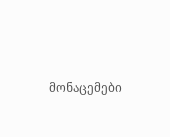მონაცემები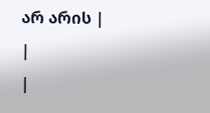არ არის |
|
|